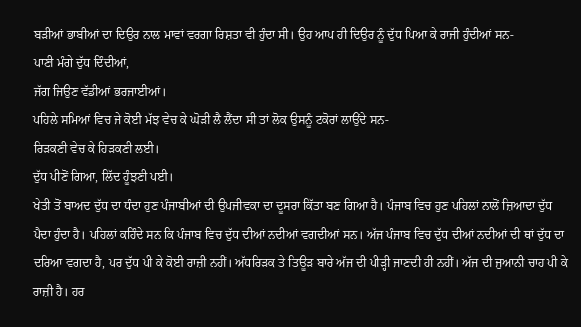ਬੜੀਆਂ ਭਾਬੀਆਂ ਦਾ ਦਿਉਰ ਨਾਲ ਮਾਵਾਂ ਵਰਗਾ ਰਿਸ਼ਤਾ ਵੀ ਹੁੰਦਾ ਸੀ। ਉਹ ਆਪ ਹੀ ਦਿਉਰ ਨੂੰ ਦੁੱਧ ਪਿਆ ਕੇ ਰਾਜੀ ਹੁੰਦੀਆਂ ਸਨ-
ਪਾਣੀ ਮੰਗੇ ਦੁੱਧ ਦਿੰਦੀਆਂ,
ਜੱਗ ਜਿਉਣ ਵੱਡੀਆਂ ਭਰਜਾਈਆਂ।
ਪਹਿਲੇ ਸਮਿਆਂ ਵਿਚ ਜੇ ਕੋਈ ਮੱਝ ਵੇਚ ਕੇ ਘੋੜੀ ਲੈ ਲੈਂਦਾ ਸੀ ਤਾਂ ਲੋਕ ਉਸਨੂੰ ਟਕੋਰਾਂ ਲਾਉਂਦੇ ਸਨ-
ਰਿੜਕਣੀ ਵੇਚ ਕੇ ਹਿੜਕਣੀ ਲਈ।
ਦੁੱਧ ਪੀਣੋਂ ਗਿਆ, ਲਿੱਦ ਹੂੰਝਣੀ ਪਈ।
ਖੇਤੀ ਤੋਂ ਬਾਅਦ ਦੁੱਧ ਦਾ ਧੰਦਾ ਹੁਣ ਪੰਜਾਬੀਆਂ ਦੀ ਉਪਜੀਵਕਾ ਦਾ ਦੂਸਰਾ ਕਿੱਤਾ ਬਣ ਗਿਆ ਹੈ। ਪੰਜਾਬ ਵਿਚ ਹੁਣ ਪਹਿਲਾਂ ਨਾਲੋਂ ਜ਼ਿਆਦਾ ਦੁੱਧ ਪੈਦਾ ਹੁੰਦਾ ਹੈ। ਪਹਿਲਾਂ ਕਹਿੰਦੇ ਸਨ ਕਿ ਪੰਜਾਬ ਵਿਚ ਦੁੱਧ ਦੀਆਂ ਨਦੀਆਂ ਵਗਦੀਆਂ ਸਨ। ਅੱਜ ਪੰਜਾਬ ਵਿਚ ਦੁੱਧ ਦੀਆਂ ਨਦੀਆਂ ਦੀ ਥਾਂ ਦੁੱਧ ਦਾ ਦਰਿਆ ਵਗਦਾ ਹੈ, ਪਰ ਦੁੱਧ ਪੀ ਕੇ ਕੋਈ ਰਾਜ਼ੀ ਨਹੀਂ। ਅੱਧਰਿੜਕ ਤੇ ਤਿਊੜ ਬਾਰੇ ਅੱਜ ਦੀ ਪੀੜ੍ਹੀ ਜਾਣਦੀ ਹੀ ਨਹੀਂ। ਅੱਜ ਦੀ ਜੁਆਨੀ ਚਾਹ ਪੀ ਕੇ ਰਾਜ਼ੀ ਹੈ। ਹਰ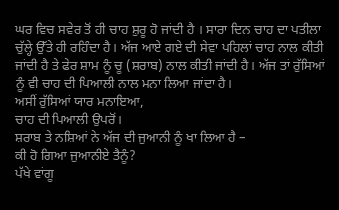ਘਰ ਵਿਚ ਸਵੇਰ ਤੋਂ ਹੀ ਚਾਹ ਸ਼ੁਰੂ ਹੋ ਜਾਂਦੀ ਹੈ । ਸਾਰਾ ਦਿਨ ਚਾਹ ਦਾ ਪਤੀਲਾ ਚੁੱਲ੍ਹੇ ਉੱਤੇ ਹੀ ਰਹਿੰਦਾ ਹੈ। ਅੱਜ ਆਏ ਗਏ ਦੀ ਸੇਵਾ ਪਹਿਲਾਂ ਚਾਹ ਨਾਲ ਕੀਤੀ ਜਾਂਦੀ ਹੈ ਤੇ ਫੇਰ ਸ਼ਾਮ ਨੂੰ ਚੂ (ਸ਼ਰਾਬ) ਨਾਲ ਕੀਤੀ ਜਾਂਦੀ ਹੈ। ਅੱਜ ਤਾਂ ਰੁੱਸਿਆਂ ਨੂੰ ਵੀ ਚਾਹ ਦੀ ਪਿਆਲੀ ਨਾਲ ਮਨਾ ਲਿਆ ਜਾਂਦਾ ਹੈ।
ਅਸੀਂ ਰੁੱਸਿਆਂ ਯਾਰ ਮਨਾਇਆ,
ਚਾਹ ਦੀ ਪਿਆਲੀ ਉਪਰੋਂ।
ਸ਼ਰਾਬ ਤੇ ਨਸ਼ਿਆਂ ਨੇ ਅੱਜ ਦੀ ਜੁਆਨੀ ਨੂੰ ਖਾ ਲਿਆ ਹੈ –
ਕੀ ਹੋ ਗਿਆ ਜੁਆਨੀਏ ਤੈਨੂੰ?
ਪੱਖੇ ਵਾਂਗੂ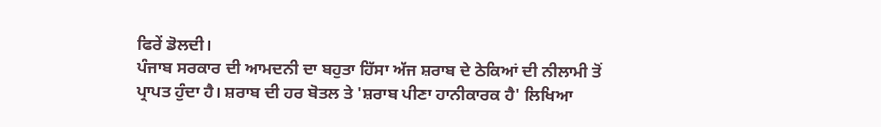ਫਿਰੇਂ ਡੋਲਦੀ।
ਪੰਜਾਬ ਸਰਕਾਰ ਦੀ ਆਮਦਨੀ ਦਾ ਬਹੁਤਾ ਹਿੱਸਾ ਅੱਜ ਸ਼ਰਾਬ ਦੇ ਠੇਕਿਆਂ ਦੀ ਨੀਲਾਮੀ ਤੋਂ ਪ੍ਰਾਪਤ ਹੁੰਦਾ ਹੈ। ਸ਼ਰਾਬ ਦੀ ਹਰ ਬੋਤਲ ਤੇ 'ਸ਼ਰਾਬ ਪੀਣਾ ਹਾਨੀਕਾਰਕ ਹੈ' ਲਿਖਿਆ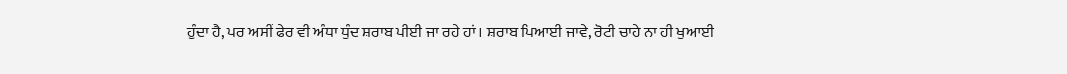ਹੁੰਦਾ ਹੈ, ਪਰ ਅਸੀਂ ਫੇਰ ਵੀ ਅੰਧਾ ਧੁੰਦ ਸ਼ਰਾਬ ਪੀਈ ਜਾ ਰਹੇ ਹਾਂ। ਸ਼ਰਾਬ ਪਿਆਈ ਜਾਵੇ, ਰੋਟੀ ਚਾਹੇ ਨਾ ਹੀ ਖੁਆਈ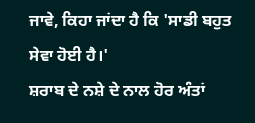ਜਾਵੇ, ਕਿਹਾ ਜਾਂਦਾ ਹੈ ਕਿ 'ਸਾਡੀ ਬਹੁਤ ਸੇਵਾ ਹੋਈ ਹੈ।'
ਸ਼ਰਾਬ ਦੇ ਨਸ਼ੇ ਦੇ ਨਾਲ ਹੋਰ ਅੰਤਾਂ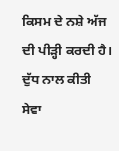ਕਿਸਮ ਦੇ ਨਸ਼ੇ ਅੱਜ ਦੀ ਪੀੜ੍ਹੀ ਕਰਦੀ ਹੈ। ਦੁੱਧ ਨਾਲ ਕੀਤੀ ਸੇਵਾ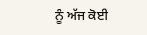ਨੂੰ ਅੱਜ ਕੋਈ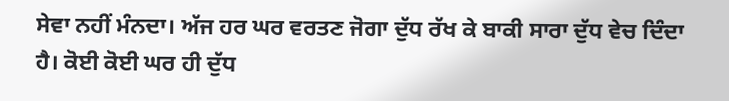ਸੇਵਾ ਨਹੀਂ ਮੰਨਦਾ। ਅੱਜ ਹਰ ਘਰ ਵਰਤਣ ਜੋਗਾ ਦੁੱਧ ਰੱਖ ਕੇ ਬਾਕੀ ਸਾਰਾ ਦੁੱਧ ਵੇਚ ਦਿੰਦਾ ਹੈ। ਕੋਈ ਕੋਈ ਘਰ ਹੀ ਦੁੱਧ